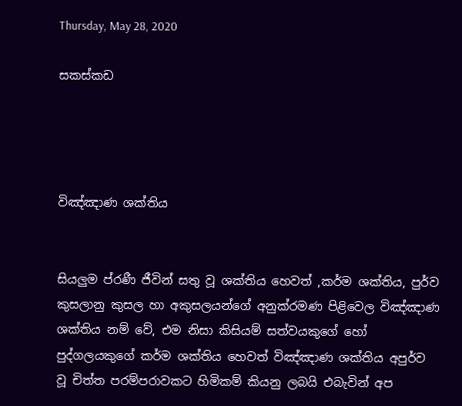Thursday, May 28, 2020

සකස්කඩ




විඤ්ඤාණ ශක්තිය


සියලුම ප්රණී ජීවින් සතු වූ ශක්තිය හෙවත් ,කර්ම ශක්තිය, පුර්ව කුසලානු කුසල හා අකුසලයන්ගේ අනුක්රමණ පිළිවෙල විඤ්ඤාණ ශක්තිය නම් වේ, එම නිසා කිසියම් සත්වයකුගේ හෝ පුද්ගලයකුගේ කර්ම ශක්තිය හෙවත් විඤ්ඤාණ ශක්තිය අපුර්ව වූ චිත්ත පරම්පරාවකට හිමිකම් කියනු ලබයි එබැවින් අප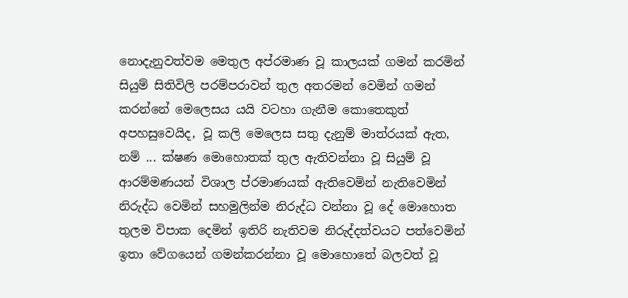නොදැනුවත්වම මෙතුල අප්රමාණ වූ කාලයක් ගමන් කරමින් සියුම් සිතිවිලි පරම්පරාවන් තුල අතරමන් වෙමින් ගමන් කරන්නේ මෙලෙසය යයි වටහා ගැනීම කොතෙකුත් අපහසුවෙයිද, වූ කලි මෙලෙස සතු දැනුම් මාත්රයක් ඇත, නම් ... ක්ෂණ මොහොතක් තුල ඇතිවන්නා වූ සියුම් වූ ආරම්මණයන් විශාල ප්රමාණයක් ඇතිවෙමින් නැතිවෙමින් නිරුද්ධ වෙමින් සහමුලින්ම නිරුද්ධ වන්නා වූ දේ මොහොත තුලම විපාක දෙමින් ඉතිරි නැතිවම නිරුද්දත්වයට පත්වෙමින් ඉතා වේගයෙන් ගමන්කරන්නා වූ මොහොතේ බලවත් වූ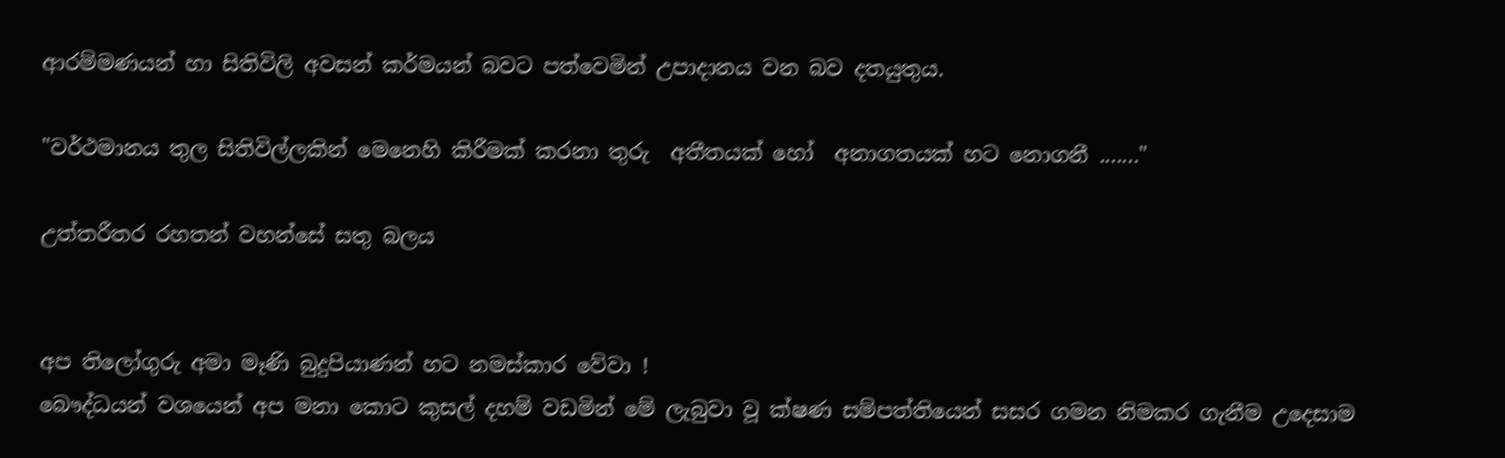ආරම්මණයන් හා සිතිවිලි අවසන් කර්මයන් බවට පත්වෙමින් උපාදානය වන බව දතයුතුය.

"වර්ථමානය තුල සිතිවිල්ලකින් මෙනෙහි කිරීමක් කරනා තුරු  අතීතයක් හෝ  අනාගතයක් හට නොගනී ......."

උත්තරීතර රහතන් වහන්සේ සතු බලය


අප තිලෝගුරු අමා මෑණි බුදුපියාණන් හට නමස්කාර වේවා !
බෞද්ධයන් වශයෙන් අප මනා කොට කුසල් දහම් වඩමින් මේ ලැබුවා වූ ක්ෂණ සම්පත්තියෙන් සසර ගමන නිමකර ගැනීම උදෙසාම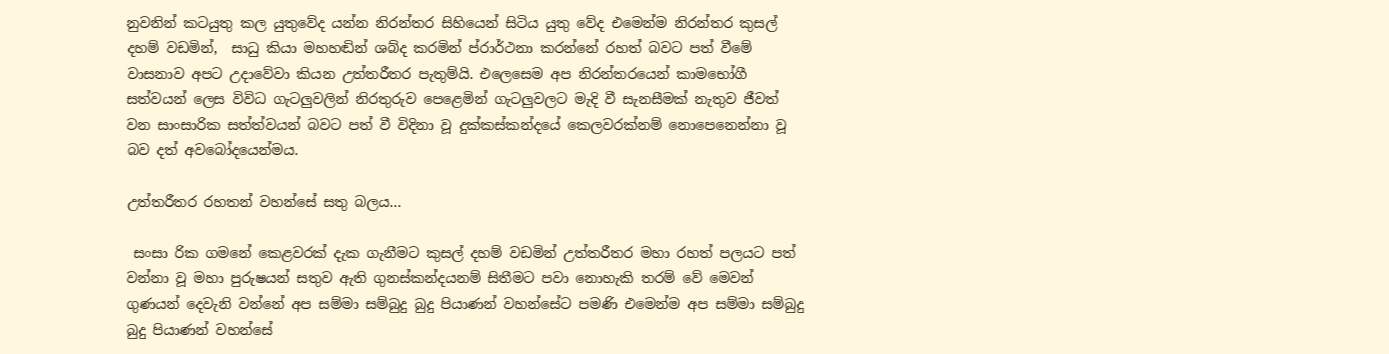නුවනින් කටයුතු කල යුතුවේද යන්න නිරන්තර සිහියෙන් සිටිය යුතු වේද එමෙන්ම නිරන්තර කුසල් දහම් වඩමින්,  සාධු කියා මහහඬින් ශබ්ද කරමින් ප්රාර්ථනා කරන්නේ රහත් බවට පත් වීමේ වාසනාව අපට උදාවේවා කියන උත්තරීතර පැතුම්යි. එලෙසෙම අප නිරන්තරයෙන් කාමභෝගී සත්වයන් ලෙස විවිධ ගැටලුවලින් නිරතුරුව පෙළෙමින් ගැටලුවලට මැදි වී සැනසීමක් නැතුව ජීවත් වන සාංසාරික සත්ත්වයන් බවට පත් වී විදිනා වූ දුක්කස්කන්දයේ කෙලවරක්නම් නොපෙනෙන්නා වූ බව දත් අවබෝදයෙන්මය.

උත්තරීතර රහතන් වහන්සේ සතු බලය...

 සංසා රික ගමනේ කෙළවරක් දැක ගැනීමට කුසල් දහම් වඩමින් උත්තරීතර මහා රහත් පලයට පත් වන්නා වූ මහා පුරුෂයන් සතුව ඇති ගුනස්කන්දයනම් සිතීමට පවා නොහැකි තරම් වේ මෙවන් ගුණයන් දෙවැනි වන්නේ අප සම්මා සම්බුදු බුදු පියාණන් වහන්සේට පමණි එමෙන්ම අප සම්මා සම්බුදු බුදු පියාණන් වහන්සේ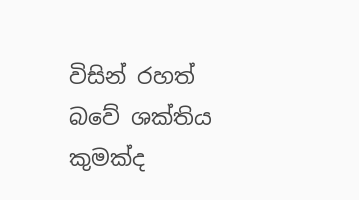විසින් රහත් බවේ ශක්තිය කුමක්ද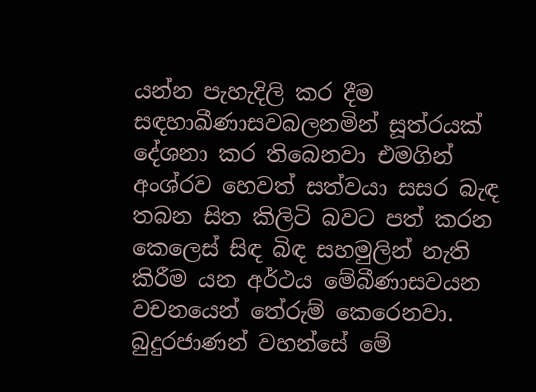යන්න පැහැදිලි කර දීම සඳහාඛීණාසවබලනමින් සූත්රයක් දේශනා කර තිබෙනවා එමගින්  අංශ්රව හෙවත් සත්වයා සසර බැඳ තබන සිත කිලිටි බවට පත් කරන කෙලෙස් සිඳ බිඳ සහමුලින් නැති කිරීම යන අර්ථය මේබීණාසවයන වචනයෙන් තේරුම් කෙරෙනවා. බුදුරජාණන් වහන්සේ මේ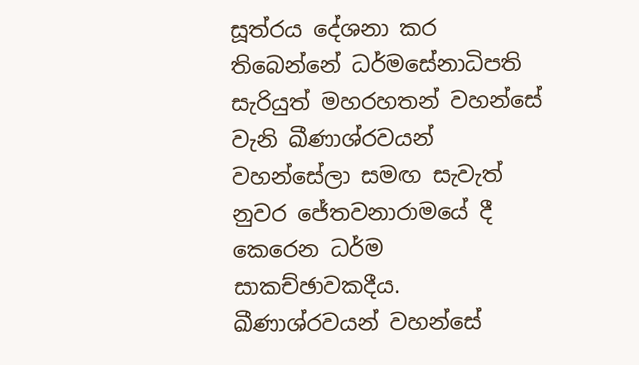සූත්රය දේශනා කර තිබෙන්නේ ධර්මසේනාධිපති සැරියුත් මහරහතන් වහන්සේ වැනි ඛීණාශ්රවයන් වහන්සේලා සමඟ සැවැත් නුවර ජේතවනාරාමයේ දී කෙරෙන ධර්ම සාකච්ඡාවකදීය.
ඛීණාශ්රවයන් වහන්සේ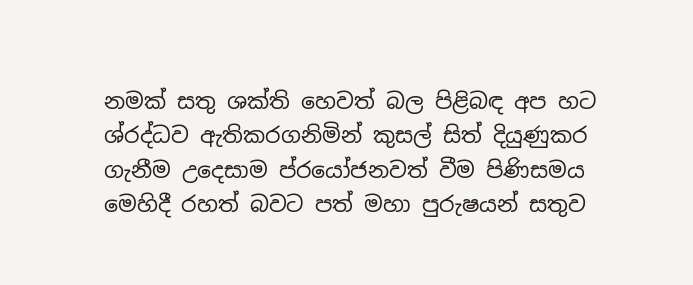නමක් සතු ශක්ති හෙවත් බල පිළිබඳ අප හට ශ්රද්ධව ඇතිකරගනිමින් කුසල් සිත් දියුණුකර ගැනීම උදෙසාම ප්රයෝජනවත් වීම පිණිසමය මෙහිදී රහත් බවට පත් මහා පුරුෂයන් සතුව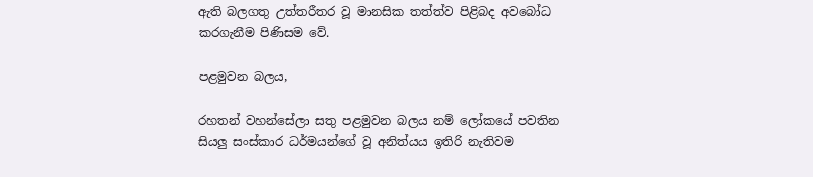ඇති බලගතු උත්තරීතර වූ මානසික තත්ත්ව පිළිබද අවබෝධ කරගැනීම පිණිසම වේ.

පළමුවන බලය,

රහතන් වහන්සේලා සතු පළමුවන බලය නම් ලෝකයේ පවතින සියලු සංස්කාර ධර්මයන්ගේ වූ අනිත්යය ඉතිරි නැතිවම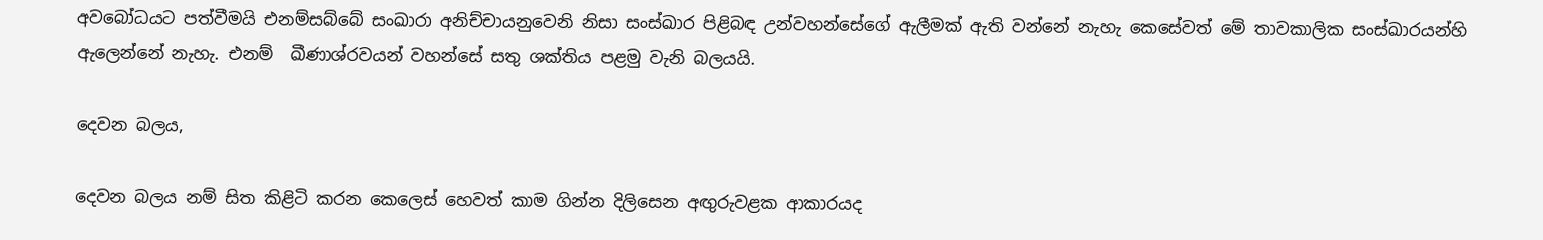අවබෝධයට පත්වීමයි එනම්සබ්බේ සංඛාරා අනිච්චායනුවෙනි නිසා සංස්ඛාර පිළිබඳ උන්වහන්සේගේ ඇලීමක් ඇති වන්නේ නැහැ කෙසේවත් මේ තාවකාලික සංස්ඛාරයන්හි ඇලෙන්නේ නැහැ. එනම්  ඛීණාශ්රවයන් වහන්සේ සතු ශක්තිය පළමු වැනි බලයයි.

දෙවන බලය,

දෙවන බලය නම් සිත කිළිටි කරන කෙලෙස් හෙවත් කාම ගින්න දිලිසෙන අඟුරුවළක ආකාරයද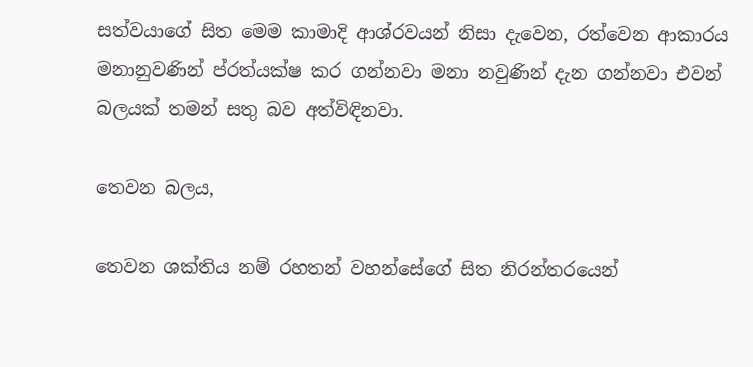සත්වයාගේ සිත මෙම කාමාදි ආශ්රවයන් නිසා දැවෙන, රත්වෙන ආකාරය මනානුවණින් ප්රත්යක්ෂ කර ගන්නවා මනා නවුණින් දැන ගන්නවා එවන් බලයක් තමන් සතු බව අත්විඳිනවා.

තෙවන බලය,

තෙවන ශක්තිය නම් රහතන් වහන්සේගේ සිත නිරන්තරයෙන්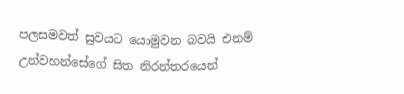පලසමවත් සුවයට යොමුවන බවයි එනම් උන්වහන්සේගේ සිත නිරන්තරයෙන්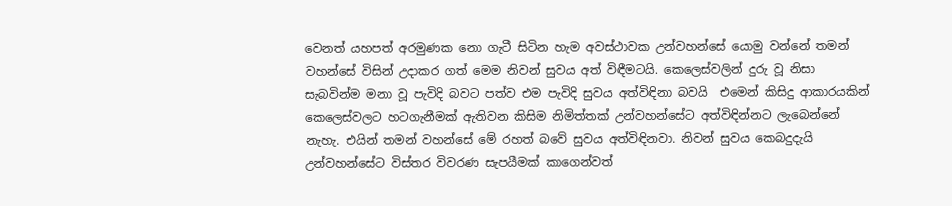වෙනත් යහපත් අරමුණක නො ගැටී සිටින හැම අවස්ථාවක උන්වහන්සේ යොමු වන්නේ තමන් වහන්සේ විසින් උදාකර ගත් මෙම නිවන් සුවය අත් විඳීමටයි. කෙලෙස්වලින් දුරු වූ නිසා සැබවින්ම මනා වූ පැවිදි බවට පත්ව එම පැවිදි සුවය අත්විඳිනා බවයි  එමෙන් කිසිදු ආකාරයකින් කෙලෙස්වලට හටගැනීමක් ඇතිවන කිසිම නිමිත්තක් උන්වහන්සේට අත්විඳින්නට ලැබෙන්නේ නැහැ. එයින් තමන් වහන්සේ මේ රහත් බවේ සුවය අත්විඳිනවා. නිවන් සුවය කෙබදුදැයි උන්වහන්සේට විස්තර විවරණ සැපයීමක් කාගෙන්වත්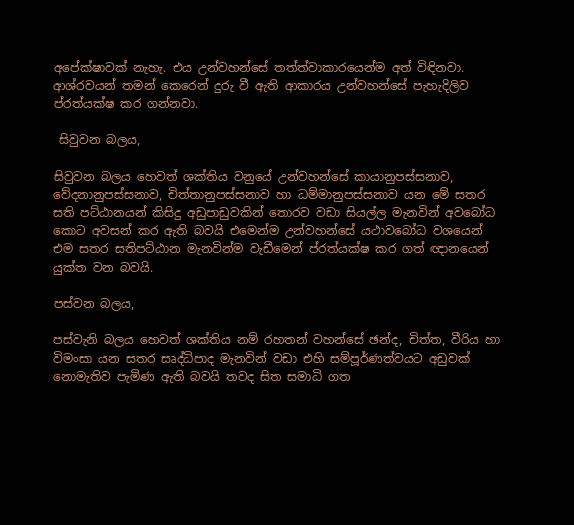අපේක්ෂාවක් නැහැ. එය උන්වහන්සේ තත්ත්වාකාරයෙන්ම අත් විඳිනවා. ආශ්රවයන් තමන් කෙරෙන් දුරු වී ඇති ආකාරය උන්වහන්සේ පැහැදිලිව ප්රත්යක්ෂ කර ගන්නවා.

 සිවුවන බලය,

සිවුවන බලය හෙවත් ශක්තිය වනුයේ උන්වහන්සේ කායානුපස්සනාව, වේදනානුපස්සනාව, චිත්තානුපස්සනාව හා ධම්මානුපස්සනාව යන මේ සතර සති පට්ඨානයන් කිසිදු අඩුපාඩුවකින් තොරව වඩා සියල්ල මැනවින් අවබෝධ කොට අවසන් කර ඇති බවයි එමෙන්ම උන්වහන්සේ යථාවබෝධ වශයෙන් එම සතර සතිපට්ඨාන මැනවින්ම වැඩීමෙන් ප්රත්යක්ෂ කර ගත් ඥානයෙන් යුක්ත වන බවයි.

පස්වන බලය,

පස්වැනි බලය හෙවත් ශක්තිය නම් රහතන් වහන්සේ ඡන්ද, චිත්ත, වීරිය හා විමංසා යන සතර සෘද්ධිපාද මැනවින් වඩා එහි සම්පූර්ණත්වයට අඩුවක් නොමැතිව පැමිණ ඇති බවයි තවද සිත සමාධි ගත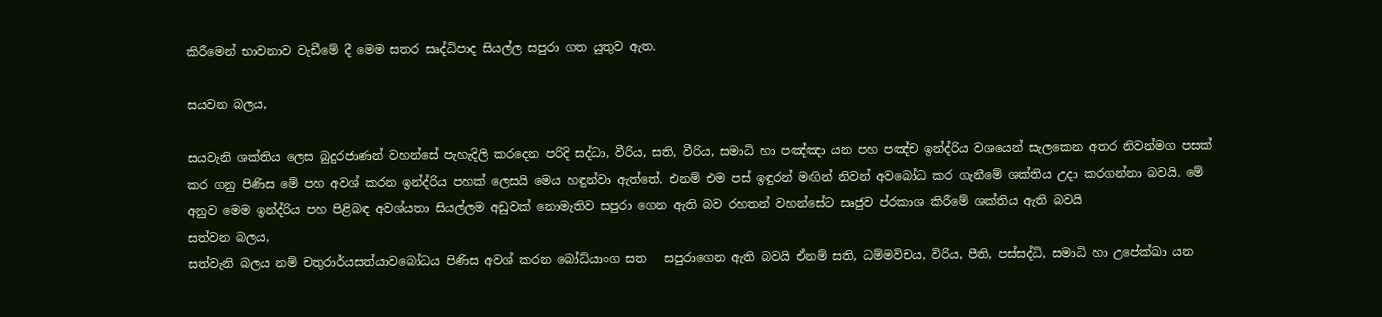කිරීමෙන් භාවනාව වැඩීමේ දී මෙම සතර සෘද්ධිපාද සියල්ල සපුරා ගත යුතුව ඇත.

සයවන බලය,

සයවැනි ශක්තිය ලෙස බුදුරජාණන් වහන්සේ පැහැදිලි කරදෙන පරිදි සද්ධා, වීරිය, සති, වීරිය, සමාධි හා පඤ්ඤා යන පහ පඤ්ච ඉන්ද්රිය වශයෙන් සැලකෙන අතර නිවන්මග පසක් කර ගනු පිණිස මේ පහ අවශ් කරන ඉන්ද්රිය පහක් ලෙසයි මෙය හඳුන්වා ඇත්තේ. එනම් එම පස් ඉඳුරන් මඟින් නිවන් අවබෝධ කර ගැනීමේ ශක්තිය උදා කරගන්නා බවයි. මේ අනුව මෙම ඉන්ද්රිය පහ පිළිබඳ අවශ්යතා සියල්ලම අඩුවක් නොමැතිව සපුරා ගෙන ඇති බව රහතන් වහන්සේට සෘජුව ප්රකාශ කිරීමේ ශක්තිය ඇති බවයි
සත්වන බලය,
සත්වැනි බලය නම් චතුරාර්යසත්යාවබෝධය පිණිස අවශ් කරන බෝධ්යාංග සත   සපුරාගෙන ඇති බවයි ඒනම් සති, ධම්මවිචය, විරිය, පීති, පස්සද්ධි, සමාධි හා උපේක්ඛා යන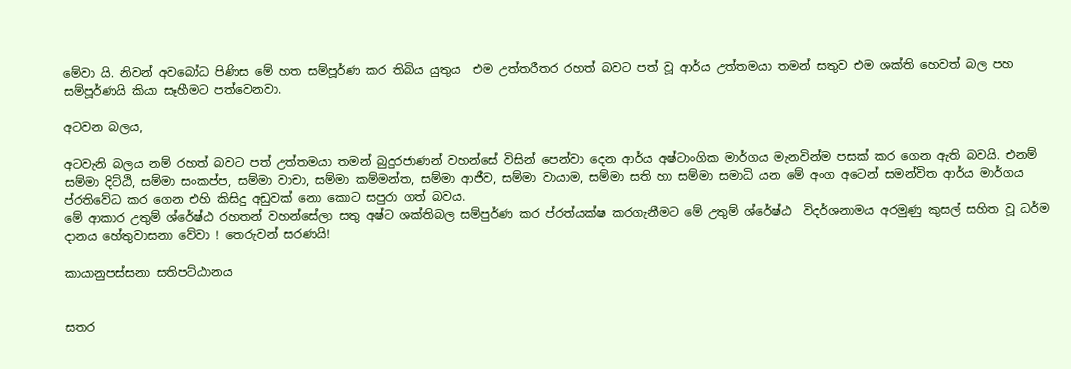මේවා යි. නිවන් අවබෝධ පිණිස මේ හත සම්පූර්ණ කර තිබිය යුතුය  එම උත්තරීතර රහත් බවට පත් වූ ආර්ය උත්තමයා තමන් සතුව එම ශක්ති හෙවත් බල පහ සම්පූර්ණයි කියා සෑහීමට පත්වෙනවා.

අටවන බලය,

අටවැනි බලය නම් රහත් බවට පත් උත්තමයා තමන් බුදුරජාණන් වහන්සේ විසින් පෙන්වා දෙන ආර්ය අෂ්ටාංගික මාර්ගය මැනවින්ම පසක් කර ගෙන ඇති බවයි. එනම්  සම්මා දිට්ඨි, සම්මා සංකප්ප, සම්මා වාචා, සම්මා කම්මන්ත, සම්මා ආජීව, සම්මා වායාම, සම්මා සති හා සම්මා සමාධි යන මේ අංග අටෙන් සමන්විත ආර්ය මාර්ගය ප්රතිවේධ කර ගෙන එහි කිසිදු අඩුවක් නො කොට සපුරා ගත් බවය.
මේ ආකාර උතුම් ශ්රේෂ්ඨ රහතන් වහන්සේලා සතු අෂ්ට ශක්තිබල සම්පුර්ණ කර ප්රත්යක්ෂ කරගැනීමට මේ උතුම් ශ්රේෂ්ඨ  විදර්ශනාමය අරමුණු කුසල් සහිත වූ ධර්ම දානය හේතුවාසනා වේවා ! තෙරුවන් සරණයි!

කායානුපස්සනා සතිපට්ඨානය


සතර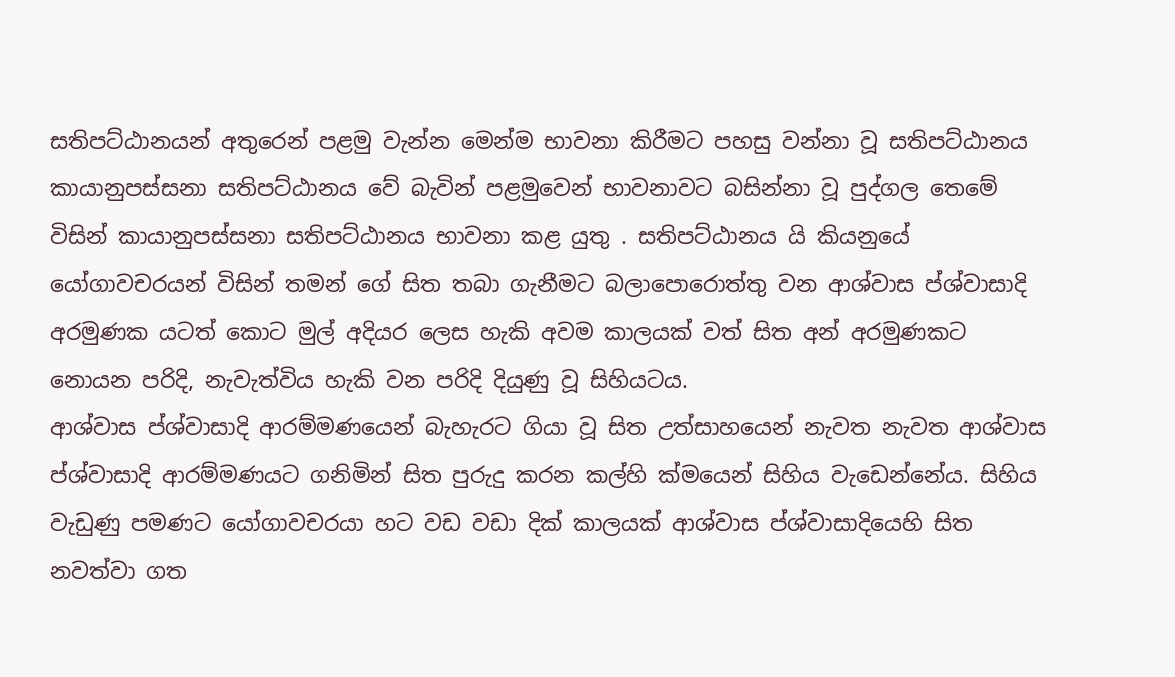සතිපට්ඨානයන් අතුරෙන් පළමු වැන්න මෙන්ම භාවනා කිරීමට පහසු වන්නා වූ සතිපට්ඨානය කායානුපස්සනා සතිපට්ඨානය වේ බැවින් පළමුවෙන් භාවනාවට බසින්නා වූ පුද්ගල තෙමේ විසින් කායානුපස්සනා සතිපට්ඨානය භාවනා කළ යුතු . සතිපට්ඨානය යි කියනුයේ යෝගාවචරයන් විසින් තමන් ගේ සිත තබා ගැනීමට බලාපොරොත්තු වන ආශ්වාස ප්ශ්වාසාදි අරමුණක යටත් කොට මුල් අදියර ලෙස හැකි අවම කාලයක් වත් සිත අන් අරමුණකට නොයන පරිදි, නැවැත්විය හැකි වන පරිදි දියුණු වූ සිහියටය.
ආශ්වාස ප්ශ්වාසාදි ආරම්මණයෙන් බැහැරට ගියා වූ සිත උත්සාහයෙන් නැවත නැවත ආශ්වාස ප්ශ්වාසාදි ආරම්මණයට ගනිමින් සිත පුරුදු කරන කල්හි ක්මයෙන් සිහිය වැඩෙන්නේය. සිහිය වැඩුණු පමණට යෝගාවචරයා හට වඩ වඩා දික් කාලයක් ආශ්වාස ප්ශ්වාසාදියෙහි සිත නවත්වා ගත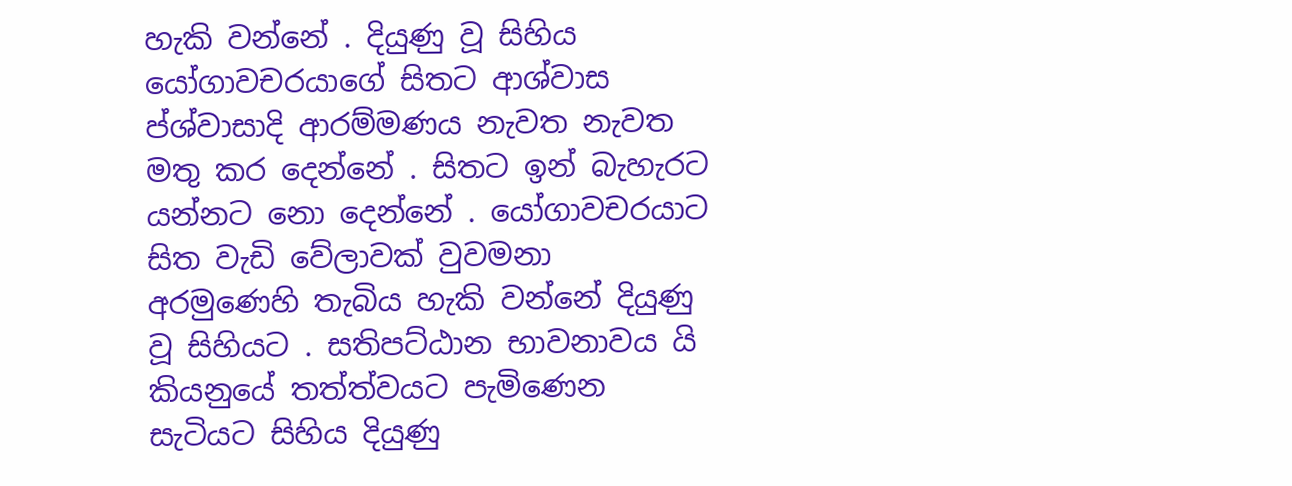හැකි වන්නේ . දියුණු වූ සිහිය යෝගාවචරයාගේ සිතට ආශ්වාස ප්ශ්වාසාදි ආරම්මණය නැවත නැවත මතු කර දෙන්නේ . සිතට ඉන් බැහැරට යන්නට නො දෙන්නේ . යෝගාවචරයාට සිත වැඩි වේලාවක් වුවමනා අරමුණෙහි තැබිය හැකි වන්නේ දියුණු වූ සිහියට . සතිපට්ඨාන භාවනාවය යි කියනුයේ තත්ත්වයට පැමිණෙන සැටියට සිහිය දියුණු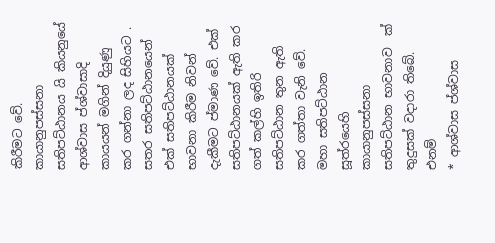කිරීමට වේ.
කායානුපස්සනා සතිපට්ඨානය යි කියනුයේ ආශ්වාස ප්ශ්වාසාදි කායයන් මගින් දියුණු කර ගන්නා ලද සිහියට . සතර සතිපට්ඨානයෙන් එක් සතිපට්ඨානයක් භාවනා කිරීම නිවන් දැකීමට ප්මාණ වේ. එක් සතිපට්ඨානයක් ඇති කර ගත් කල්හි ඉතිරි සතිපට්ඨාන තුන ඇති කර ගත්තා වැනි වේ.
මහා සතිපට්ඨාන සූත්රයෙහි කායානුපස්සනා සතිපට්ඨාන භාවනාව  ක් තුදුසක් වදාරා තිබේ. එනම්
* ආශ්වාස ප්ශ්වාස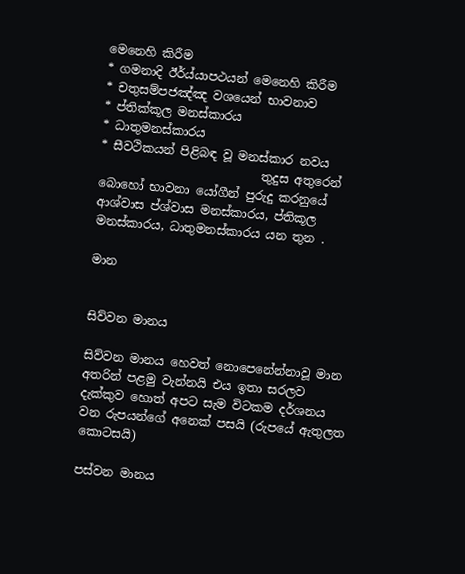මෙනෙහි කිරීම
* ගමනාදි ඊර්ය්යාපථයන් මෙනෙහි කිරීම
* චතුසම්පජඤ්ඤ වශයෙන් භාවනාව
* ප්තික්කූල මනස්කාරය
* ධාතුමනස්කාරය
* සීවථිකයන් පිළිබඳ වූ මනස්කාර නවය
                           තුදුස අතුරෙන් බොහෝ භාවනා යෝගීන් පුරුදු කරනුයේ ආශ්වාස ප්ශ්වාස මනස්කාරය, ප්තිකූල මනස්කාරය, ධාතුමනස්කාරය යන තුන .

මාන


සිව්වන මානය

සිව්වන මානය හෙවත් නොපෙනේන්නාවූ මාන අතරින් පළමු වැන්නයි එය ඉතා සරලව දැක්කුව හොත් අපට සැම විටකම දර්ශනය වන රුපයන්ගේ අනෙක් පසයි (රුපයේ ඇතුලත කොටසයි)

පස්වන මානය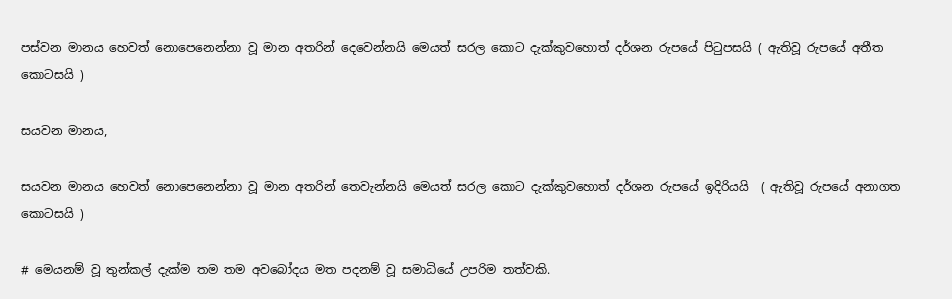පස්වන මානය හෙවත් නොපෙනෙන්නා වූ මාන අතරින් දෙවෙන්නයි මෙයත් සරල කොට දැක්කුවහොත් දර්ශන රුපයේ පිටුපසයි ( ඇතිවූ රුපයේ අතීත කොටසයි )

සයවන මානය,

සයවන මානය හෙවත් නොපෙනෙන්නා වූ මාන අතරින් තෙවැන්නයි මෙයත් සරල කොට දැක්කුවහොත් දර්ශන රුපයේ ඉදිරියයි  ( ඇතිවූ රුපයේ අනාගත කොටසයි )

# මෙයනම් වූ තුන්කල් දැක්ම තම තම අවබෝදය මත පදනම් වූ සමාධියේ උපරිම තත්වකි.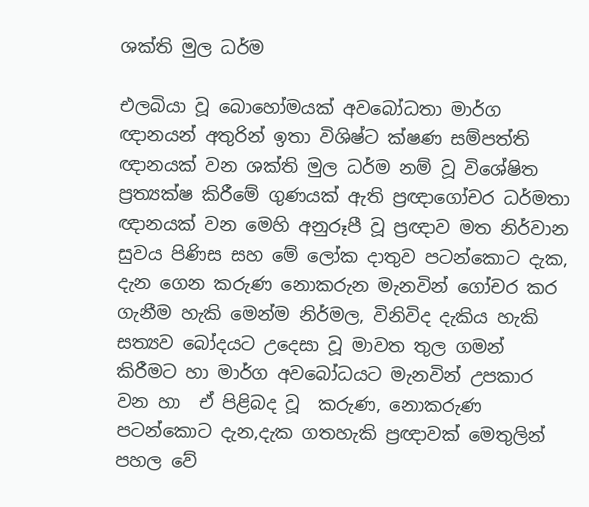ශක්ති මුල ධර්ම

එලබියා වූ බොහෝමයක් අවබෝධතා මාර්ග ඥානයන් අතුරින් ඉතා විශිෂ්ට ක්ෂණ සම්පත්ති ඥානයක් වන ශක්ති මුල ධර්ම නම් වූ විශේෂිත ප්‍රත්‍යක්ෂ කිරීමේ ගුණයක් ඇති ප්‍රඥාගෝචර ධර්මතා ඥානයක් වන මෙහි අනුරූපී වූ ප්‍රඥාව මත නිර්වාන සුවය පිණිස සහ මේ ලෝක දාතුව පටන්කොට දැක, දැන ගෙන කරුණ නොකරුන මැනවින් ගෝචර කර ගැනීම හැකි මෙන්ම නිර්මල, විනිවිද දැකිය හැකි සත්‍යව බෝදයට උදෙසා වූ මාවත තුල ගමන් කිරීමට හා මාර්ග අවබෝධයට මැනවින් උපකාර වන හා  ඒ පිළිබද වූ  කරුණ, නොකරුණ පටන්කොට දැන,දැක ගතහැකි ප්‍රඥාවක් මෙතුලින් පහල වේ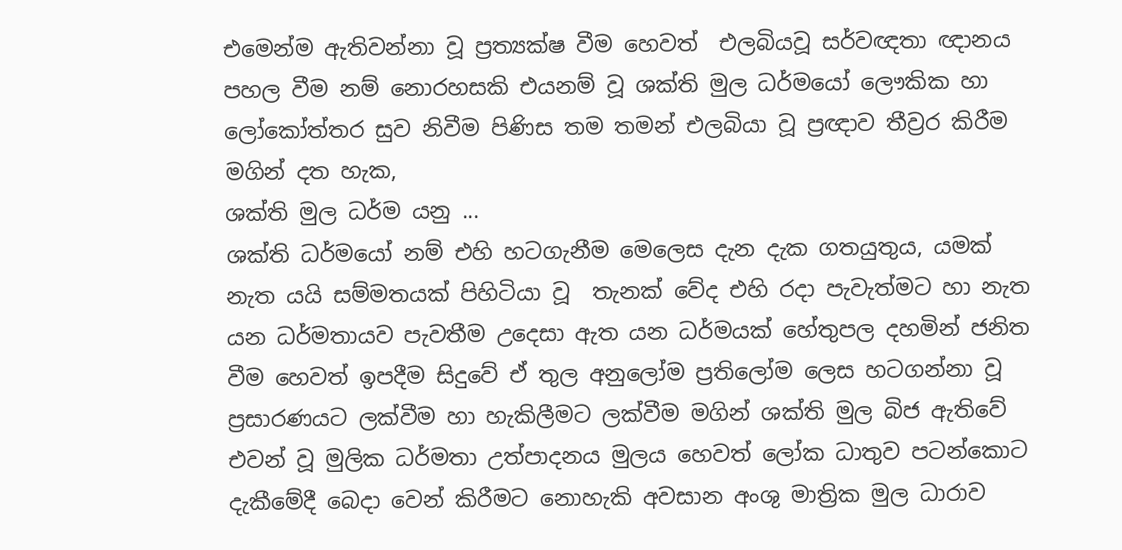එමෙන්ම ඇතිවන්නා වූ ප්‍රත්‍යක්ෂ වීම හෙවත්  එලබියවූ සර්වඥතා ඥානය පහල වීම නම් නොරහසකි එයනම් වූ ශක්ති මුල ධර්මයෝ ලෞකික හා ලෝකෝත්තර සුව නිවීම පිණිස තම තමන් එලබියා වූ ප්‍රඥාව තීව්‍රර කිරීම මගින් දත හැක,
ශක්ති මුල ධර්ම යනු ...
ශක්ති ධර්මයෝ නම් එහි හටගැනීම මෙලෙස දැන දැක ගතයුතුය, යමක් නැත යයි සම්මතයක් පිහිටියා වූ  තැනක් වේද එහි රදා පැවැත්මට හා නැත යන ධර්මතායව පැවතීම උදෙසා ඇත යන ධර්මයක් හේතුපල දහමින් ජනිත වීම හෙවත් ඉපදීම සිදුවේ ඒ තුල අනුලෝම ප්‍රතිලෝම ලෙස හටගන්නා වූ ප්‍රසාරණයට ලක්වීම හා හැකිලීමට ලක්වීම මගින් ශක්ති මුල බිජ ඇතිවේ එවන් වූ මුලික ධර්මතා උත්පාදනය මුලය හෙවත් ලෝක ධාතුව පටන්කොට දැකීමේදී බෙදා වෙන් කිරීමට නොහැකි අවසාන අංශු මාත්‍රික මුල ධාරාව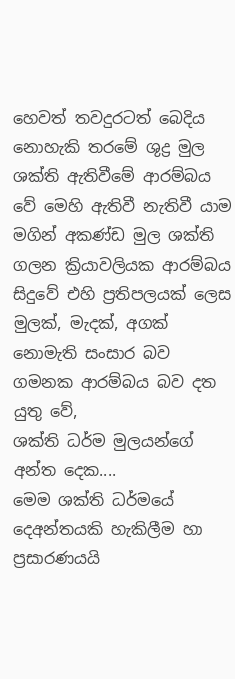හෙවත් තවදුරටත් බෙදිය නොහැකි තරමේ ශුද්‍ර මුල ශක්ති ඇතිවීමේ ආරම්බය වේ මෙහි ඇතිවී නැතිවී යාම මගින් අකණ්ඩ මුල ශක්ති ගලන ක්‍රියාවලියක ආරම්බය සිදුවේ එහි ප්‍රතිපලයක් ලෙස මුලක්, මැදක්, අගක් නොමැති සංසාර බව ගමනක ආරම්බය බව දත යුතු වේ,
ශක්ති ධර්ම මුලයන්ගේ අන්ත දෙක....
මෙම ශක්ති ධර්මයේ දෙඅන්තයකි හැකිලීම හා ප්‍රසාරණයයි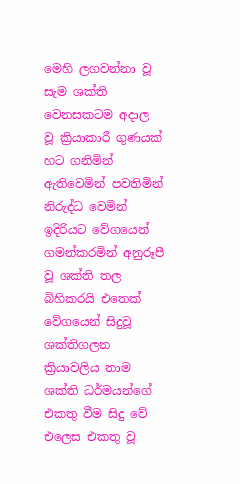මෙහි ලගවන්නා වූ සැම ශක්ති වෙනසකටම අදාල වූ ක්‍රියාකාරී ගුණයක් හට ගනිමින් ඇතිවෙමින් පවතිමින් නිරුද්ධ වෙමින් ඉදිරියට වේගයෙන් ගමන්කරමින් අනුරූපී වූ ශක්ති තල බිහිකරයි එතෙක් වේගයෙන් සිදුවූ ශක්තිගලන ක්‍රියාවලිය නාම ශක්ති ධර්මයන්ගේ එකතු වීම සිදු වේ එලෙස එකතු වූ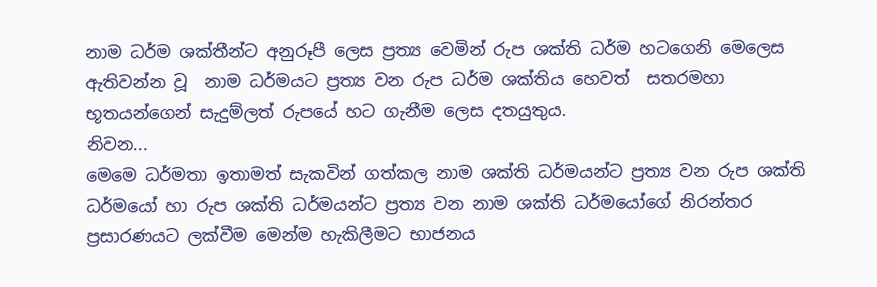නාම ධර්ම ශක්තීන්ට අනුරූපී ලෙස ප්‍රත්‍ය වෙමින් රුප ශක්ති ධර්ම හටගෙනි මෙලෙස ඇතිවන්න වූ  නාම ධර්මයට ප්‍රත්‍ය වන රුප ධර්ම ශක්තිය හෙවත්  සතරමහා භූතයන්ගෙන් සැදුම්ලත් රුපයේ හට ගැනීම ලෙස දතයුතුය.
නිවන...
මෙමෙ ධර්මතා ඉතාමත් සැකවින් ගත්කල නාම ශක්ති ධර්මයන්ට ප්‍රත්‍ය වන රුප ශක්ති ධර්මයෝ හා රුප ශක්ති ධර්මයන්ට ප්‍රත්‍ය වන නාම ශක්ති ධර්මයෝගේ නිරන්තර ප්‍රසාරණයට ලක්වීම මෙන්ම හැකිලීමට භාජනය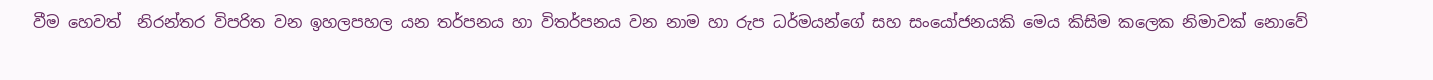වීම හෙවත්  නිරන්තර විපරිත වන ඉහලපහල යන තර්පනය හා විතර්පනය වන නාම හා රුප ධර්මයන්ගේ සහ සංයෝජනයකි මෙය කිසිම කලෙක නිමාවක් නොවේ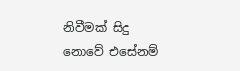නිවීමක් සිදු නොවේ එසේනම්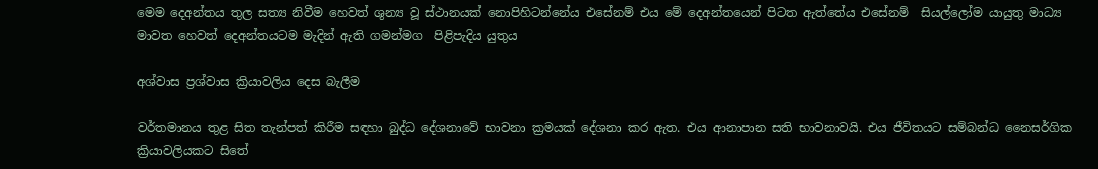මෙම දෙඅන්තය තුල සත්‍ය නිවීම හෙවත් ශුන්‍ය වූ ස්ථානයක් නොපිහිටන්නේය එසේනම් එය මේ දෙඅන්තයෙන් පිටත ඇත්තේය එසේනම්  සියල්ලෝම යායුතු මාධ්‍ය මාවත හෙවත් දෙඅන්තයටම මැදින් ඇති ගමන්මග  පිළිපැදිය යුතුය

අශ්වාස ප්‍රශ්වාස ක්‍රියාවලිය දෙස බැලීම

වර්තමානය තුළ සිත තැන්පත් කිරීම සඳහා බුද්ධ දේශනාවේ භාවනා ක්‍රමයක් දේශනා කර ඇත. එය ආනාපාන සති භාවනාවයි. එය ජීවිතයට සම්බන්ධ නෛසර්ගික ක්‍රියාවලියකට සිතේ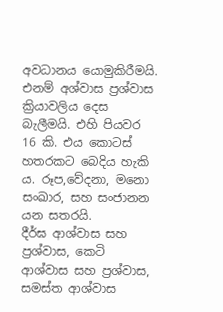අවධානය යොමුකිරීමයි. එනම් අශ්වාස ප්‍රශ්වාස ක්‍රියාවලිය දෙස බැලීමයි. එහි පියවර 16 කි. එය කොටස් හතරකට බෙදිය හැකි ය. රූප,වේදනා, මනො සංඛාර, සහ සංජානන යන සතරයි.
දීර්ඝ ආශ්වාස සහ ප්‍රශ්වාස, කෙටි ආශ්වාස සහ ප්‍රශ්වාස, සමස්ත ආශ්වාස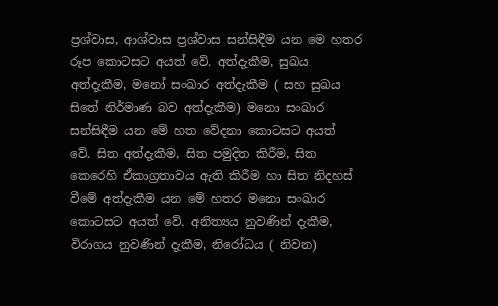ප්‍රශ්වාස, ආශ්වාස ප්‍රශ්වාස සන්සිඳීම යන මෙ හතර රූප කොටසට අයත් වේ. අත්දැකීම, සුඛය අත්දැකීම, මනෝ සංඛාර අත්දැකීම ( සහ සුඛය සිතේ නිර්මාණ බව අත්දැකීම) මනො සංඛාර සන්සිඳීම යන මේ හත වේදනා කොටසට අයත් වේ. සිත අත්දැකීම, සිත පමුදිත කිරීම, සිත කෙරෙහි ඒකාග්‍රතාවය ඇති කිරීම හා සිත නිදහස් වීමේ අත්දැකීම යන මේ හතර මනො සංඛාර කොටසට අයත් වේ. අනිත්‍යය නුවණින් දැකීම, විරාගය නුවණින් දැකීම, නිරෝධය ( නිවන)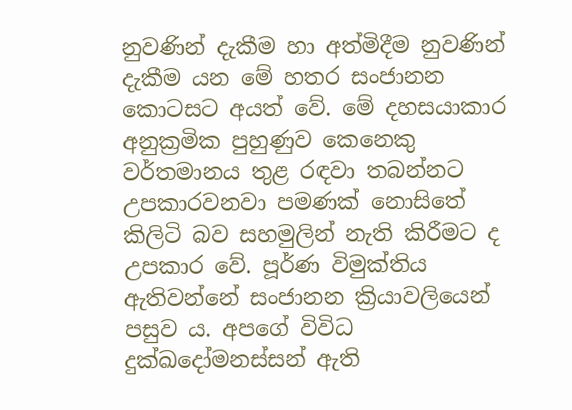නුවණින් දැකීම හා අත්මිදීම නුවණින් දැකීම යන මේ හතර සංජානන කොටසට අයත් වේ. මේ දහසයාකාර අනුක්‍රමික පුහුණුව කෙනෙකු වර්තමානය තුළ රඳවා තබන්නට උපකාරවනවා පමණක් නොසිතේ කිලිටි බව සහමුලින් නැති කිරීමට ද උපකාර වේ. පූර්ණ විමුක්තිය ඇතිවන්නේ සංජානන ක්‍රියාවලියෙන් පසුව ය. අපගේ විවිධ දුක්ඛදෝමනස්සන් ඇති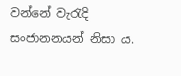වන්නේ වැරැදි සංජානනයන් නිසා ය.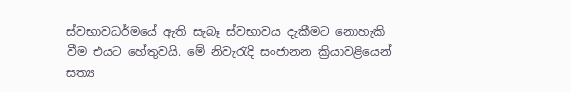ස්වභාවධර්මයේ ඇති සැබෑ ස්වභාවය දැකීමට නොහැකි වීම එයට හේතුවයි. මේ නිවැරැදි සංජානන ක්‍රියාවළියෙන් සත්‍ය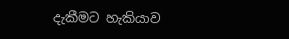දැකීමට හැකියාව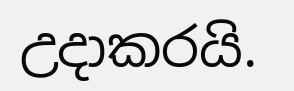උදාකරයි.